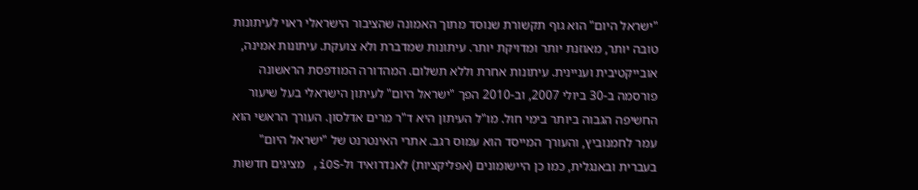"ישראל היום" הוא גוף תקשורת שנוסד מתוך האמונה שהציבור הישראלי ראוי לעיתונות טובה יותר, מאוזנת יותר ומדויקת יותר. עיתונות שמדברת ולא צועקת. עיתונות אמינה, אובייקטיבית ועניינית. עיתונות אחרת וללא תשלום. המהדורה המודפסת הראשונה פורסמה ב-30 ביולי 2007, וב-2010 הפך "ישראל היום" לעיתון הישראלי בעל שיעור החשיפה הגבוה ביותר בימי חול. מו"ל העיתון היא ד"ר מרים אדלסון. העורך הראשי הוא עמר לחמנוביץ, והעורך המייסד הוא עמוס רגב. אתרי האינטרנט של "ישראל היום" בעברית ובאנגלית, כמו כן היישומונים (אפליקציות) לאנדרואיד ול-iOS, מציגים חדשות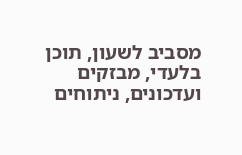מסביב לשעון, תוכן בלעדי, מבזקים ועדכונים, ניתוחים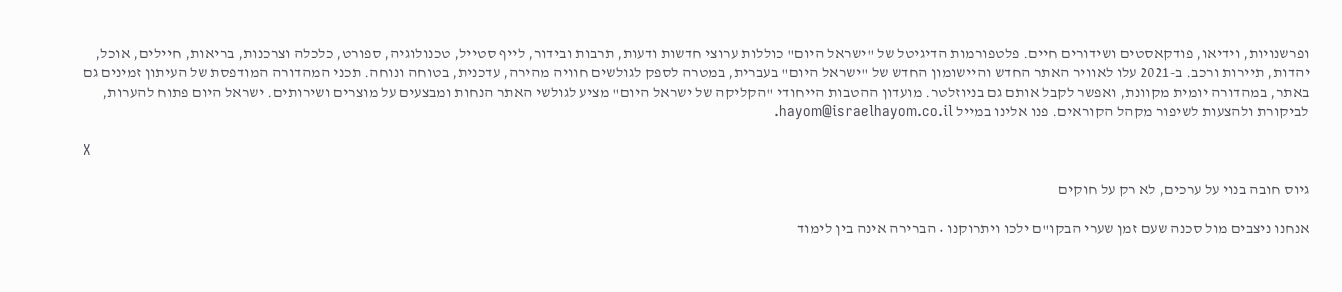ופרשנויות, וידיאו, פודקאסטים ושידורים חיים. פלטפורמות הדיגיטל של "ישראל היום" כוללות ערוצי חדשות ודעות, תרבות ובידור, לייף סטייל, טכנולוגיה, ספורט, כלכלה וצרכנות, בריאות, חיילים, אוכל, יהדות, תיירות ורכב. ב-2021 עלו לאוויר האתר החדש והיישומון החדש של "ישראל היום" בעברית, במטרה לספק לגולשים חוויה מהירה, עדכנית, בטוחה ונוחה. תכני המהדורה המודפסת של העיתון זמינים גם באתר, במהדורה יומית מקוונת, ואפשר לקבל אותם גם בניוזלטר. מועדון ההטבות הייחודי "הקליקה של ישראל היום" מציע לגולשי האתר הנחות ומבצעים על מוצרים ושירותים. ישראל היום פתוח להערות, לביקורת ולהצעות לשיפור מקהל הקוראים. פנו אלינו במייל hayom@israelhayom.co.il.

X

גיוס חובה בנוי על ערכים, לא רק על חוקים

אנחנו ניצבים מול סכנה שעם זמן שערי הבקו"ם ילכו ויתרוקנו • הברירה אינה בין לימוד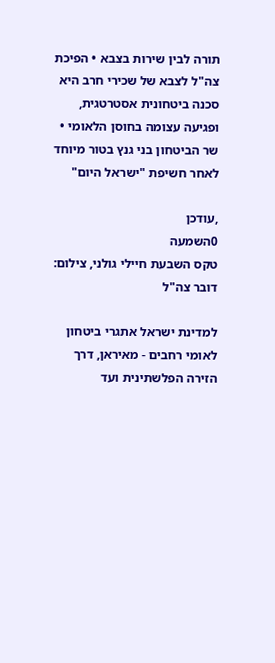תורה לבין שירות בצבא • הפיכת צה"ל לצבא של שכירי חרב היא סכנה ביטחונית אסטרטגית, ופגיעה עצומה בחוסן הלאומי • שר הביטחון בני גנץ בטור מיוחד לאחר חשיפת "ישראל היום"

,עודכן
0השמעה
טקס השבעת חיילי גולני, צילום: דובר צה"ל

למדינת ישראל אתגרי ביטחון לאומי רחבים - מאיראן, דרך הזירה הפלשתינית ועד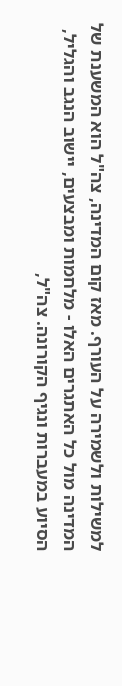למשילות ולשמירה על העורף. מאז קום המדינה, צה"ל הוא המשענת של המדינה מול כל האתגרים האלו - מלחמות ומבצעים, יישוב הנגב והגליל, הסיוע במעברות ונגיף הקורונה. צה"ל,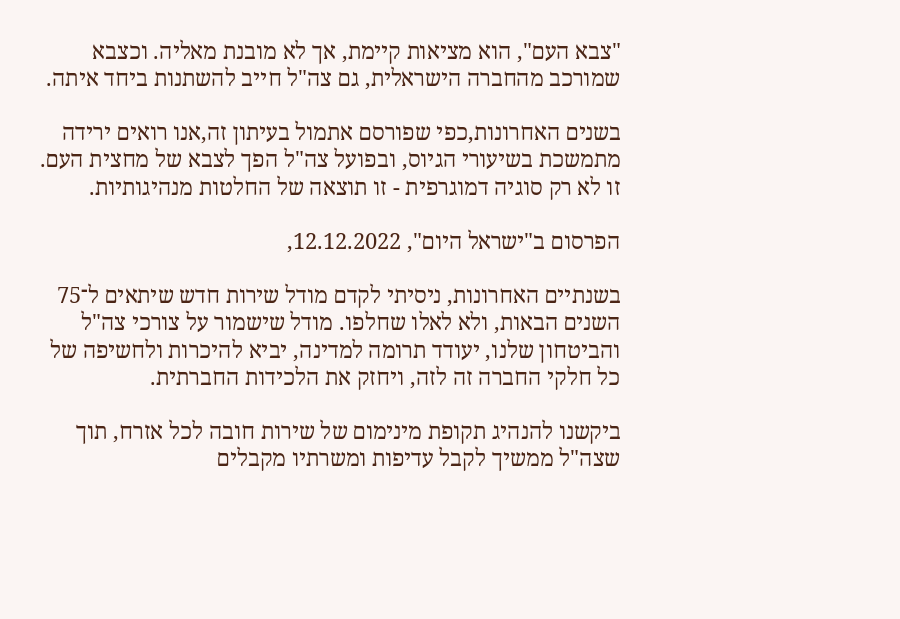"צבא העם", הוא מציאות קיימת, אך לא מובנת מאליה. וכצבא שמורכב מהחברה הישראלית, גם צה"ל חייב להשתנות ביחד איתה.

בשנים האחרונות,כפי שפורסם אתמול בעיתון זה,אנו רואים ירידה מתמשכת בשיעורי הגיוס, ובפועל צה"ל הפך לצבא של מחצית העם. זו לא רק סוגיה דמוגרפית - זו תוצאה של החלטות מנהיגותיות.

הפרסום ב"ישראל היום", 12.12.2022,

בשנתיים האחרונות, ניסיתי לקדם מודל שירות חדש שיתאים ל־75 השנים הבאות, ולא לאלו שחלפו. מודל שישמור על צורכי צה"ל והביטחון שלנו, יעודד תרומה למדינה, יביא להיכרות ולחשיפה של כל חלקי החברה זה לזה, ויחזק את הלכידות החברתית.

ביקשנו להנהיג תקופת מינימום של שירות חובה לכל אזרח, תוך שצה"ל ממשיך לקבל עדיפות ומשרתיו מקבלים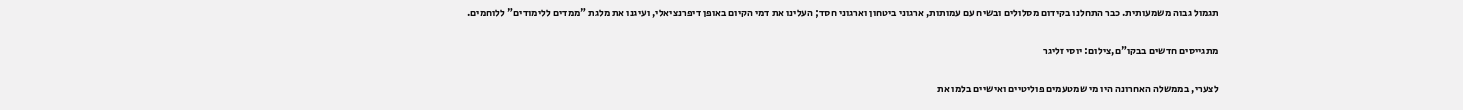תגמול גבוה משמעותית. כבר התחלנו בקידום מסלולים ובשיח עם עמותות, ארגוני ביטחון וארגוני חסד; העלינו את דמי הקיום באופן דיפרנציאלי, ועיגנו את מלגת "ממדים ללימודים" ללוחמים.

מתגייסים חדשים בבקו"ם,צילום: יוסי זליגר

לצערי, בממשלה האחרונה היו מי שמטעמים פוליטיים ואישיים בלמו את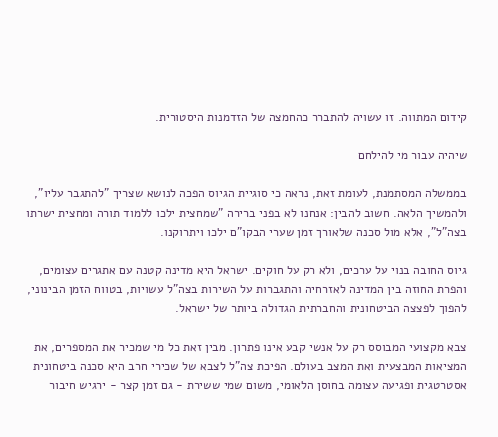קידום המתווה. זו עשויה להתברר כהחמצה של הזדמנות היסטורית.

שיהיה עבור מי להילחם

בממשלה המסתמנת, לעומת זאת, נראה כי סוגיית הגיוס הפכה לנושא שצריך "להתגבר עליו", ולהמשיך הלאה. חשוב להבין: אנחנו לא בפני ברירה "שמחצית ילכו ללמוד תורה ומחצית ישרתו בצה"ל", אלא מול סכנה שלאורך זמן שערי הבקו"ם ילכו ויתרוקנו.

גיוס החובה בנוי על ערכים, ולא רק על חוקים. ישראל היא מדינה קטנה עם אתגרים עצומים, והפרת החוזה בין המדינה לאזרחיה והתגברות על השירות בצה"ל עשויות, בטווח הזמן הבינוני, להפוך לפצצה הביטחונית והחברתית הגדולה ביותר של ישראל.

צבא מקצועי המבוסס רק על אנשי קבע אינו פתרון. מבין זאת כל מי שמכיר את המספרים, את המציאות המבצעית ואת המצב בעולם. הפיכת צה"ל לצבא של שכירי חרב היא סכנה ביטחונית אסטרטגית ופגיעה עצומה בחוסן הלאומי, משום שמי ששירת - גם זמן קצר - ירגיש חיבור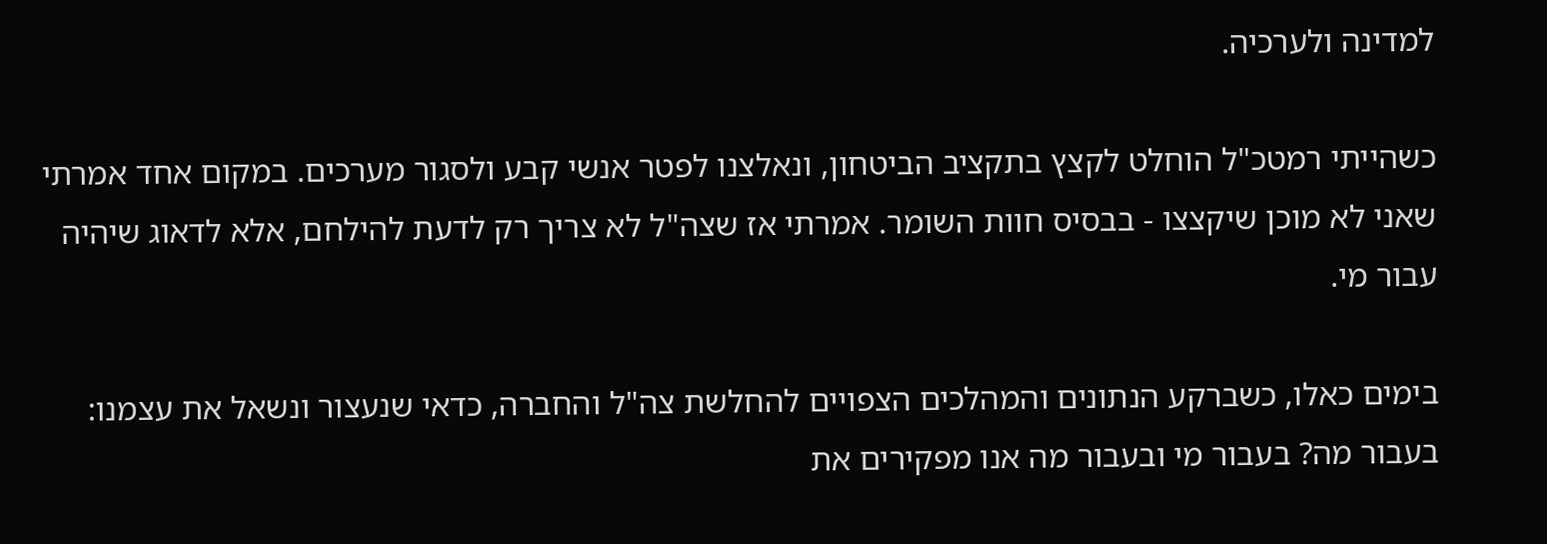למדינה ולערכיה.

כשהייתי רמטכ"ל הוחלט לקצץ בתקציב הביטחון, ונאלצנו לפטר אנשי קבע ולסגור מערכים. במקום אחד אמרתי שאני לא מוכן שיקצצו - בבסיס חוות השומר. אמרתי אז שצה"ל לא צריך רק לדעת להילחם, אלא לדאוג שיהיה עבור מי.

בימים כאלו, כשברקע הנתונים והמהלכים הצפויים להחלשת צה"ל והחברה, כדאי שנעצור ונשאל את עצמנו: בעבור מה? בעבור מי ובעבור מה אנו מפקירים את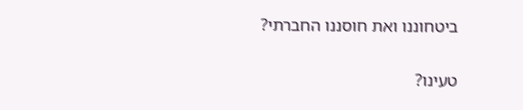ביטחוננו ואת חוסננו החברתי?

טעינו?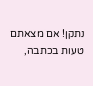נתקן! אם מצאתם טעות בכתבה,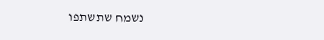נשמח שתשתפו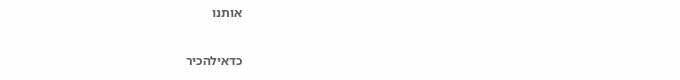אותנו

כדאילהכיר